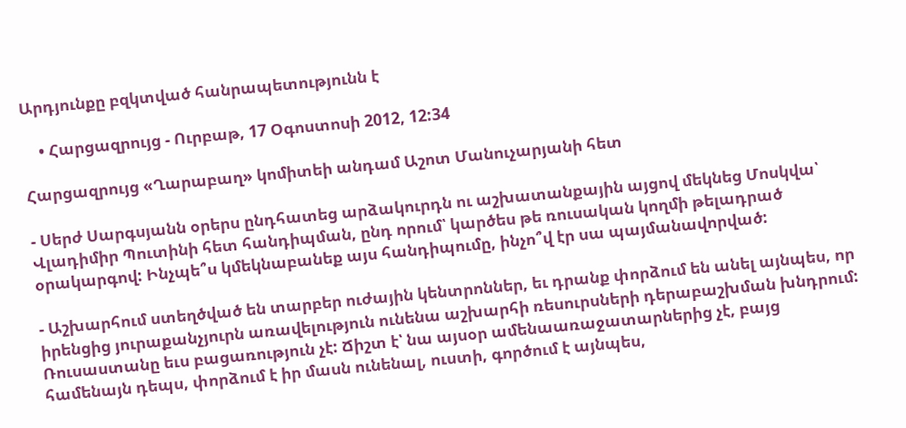Արդյունքը բզկտված հանրապետությունն է

    • Հարցազրույց - Ուրբաթ, 17 Օգոստոսի 2012, 12:34

Հարցազրույց «Ղարաբաղ» կոմիտեի անդամ Աշոտ Մանուչարյանի հետ

- Սերժ Սարգսյանն օրերս ընդհատեց արձակուրդն ու աշխատանքային այցով մեկնեց Մոսկվա՝ Վլադիմիր Պուտինի հետ հանդիպման, ընդ որում՝ կարծես թե ռուսական կողմի թելադրած օրակարգով: Ինչպե՞ս կմեկնաբանեք այս հանդիպումը, ինչո՞վ էր սա պայմանավորված:

- Աշխարհում ստեղծված են տարբեր ուժային կենտրոններ, եւ դրանք փորձում են անել այնպես, որ իրենցից յուրաքանչյուրն առավելություն ունենա աշխարհի ռեսուրսների դերաբաշխման խնդրում: Ռուսաստանը եւս բացառություն չէ: Ճիշտ է՝ նա այսօր ամենաառաջատարներից չէ, բայց համենայն դեպս, փորձում է իր մասն ունենալ, ուստի, գործում է այնպես,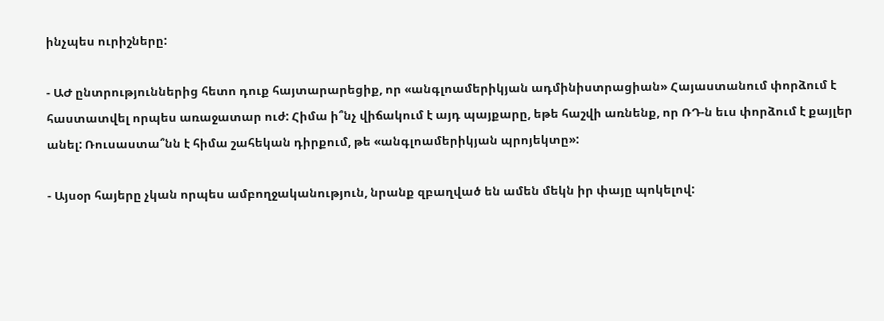ինչպես ուրիշները:

- ԱԺ ընտրություններից հետո դուք հայտարարեցիք, որ «անգլոամերիկյան ադմինիստրացիան» Հայաստանում փորձում է հաստատվել որպես առաջատար ուժ: Հիմա ի՞նչ վիճակում է այդ պայքարը, եթե հաշվի առնենք, որ ՌԴ-ն եւս փորձում է քայլեր անել: Ռուսաստա՞նն է հիմա շահեկան դիրքում, թե «անգլոամերիկյան պրոյեկտը»:

- Այսօր հայերը չկան որպես ամբողջականություն, նրանք զբաղված են ամեն մեկն իր փայը պոկելով: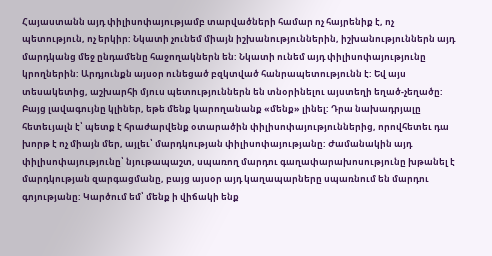Հայաստանն այդ փիլիսոփայությամբ տարվածների համար ոչ հայրենիք է, ոչ պետություն, ոչ երկիր: Նկատի չունեմ միայն իշխանություններին, իշխանություններն այդ մարդկանց մեջ ընդամենը հաջողակներն են: Նկատի ունեմ այդ փիլիսոփայությունը կրողներին: Արդյունքն այսօր ունեցած բզկտված հանրապետությունն է: Եվ այս տեսակետից, աշխարհի մյուս պետություններն են տնօրինելու այստեղի եղած-չեղածը: Բայց լավագույնը կլիներ, եթե մենք կարողանանք «մենք» լինել: Դրա նախադրյալը հետեւյալն է՝ պետք է հրաժարվենք օտարածին փիլիսոփայություններից, որովհետեւ դա խորթ է ոչ միայն մեր, այլեւ՝ մարդկության փիլիսոփայությանը: Ժամանակին այդ փիլիսոփայությունը՝ նյութապաշտ, սպառող մարդու գաղափարախոսությունը խթանել է մարդկության զարգացմանը, բայց այսօր այդ կաղապարները սպառնում են մարդու գոյությանը: Կարծում եմ՝ մենք ի վիճակի ենք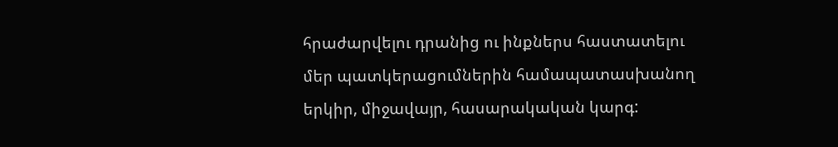հրաժարվելու դրանից ու ինքներս հաստատելու մեր պատկերացումներին համապատասխանող երկիր, միջավայր, հասարակական կարգ: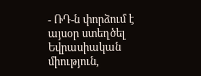- ՌԴ-ն փորձում է այսօր ստեղծել Եվրասիական միություն,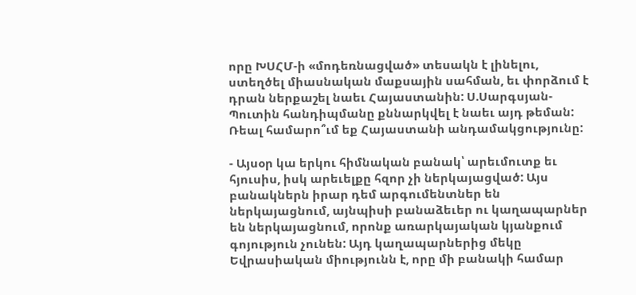որը ԽՍՀՄ-ի «մոդեռնացված» տեսակն է լինելու, ստեղծել միասնական մաքսային սահման, եւ փորձում է դրան ներքաշել նաեւ Հայաստանին: Ս.Սարգսյան-Պուտին հանդիպմանը քննարկվել է նաեւ այդ թեման: Ռեալ համարո՞ւմ եք Հայաստանի անդամակցությունը:

- Այսօր կա երկու հիմնական բանակ՝ արեւմուտք եւ հյուսիս, իսկ արեւելքը հզոր չի ներկայացված: Այս բանակներն իրար դեմ արգումենտներ են ներկայացնում, այնպիսի բանաձեւեր ու կաղապարներ են ներկայացնում, որոնք առարկայական կյանքում գոյություն չունեն: Այդ կաղապարներից մեկը Եվրասիական միությունն է, որը մի բանակի համար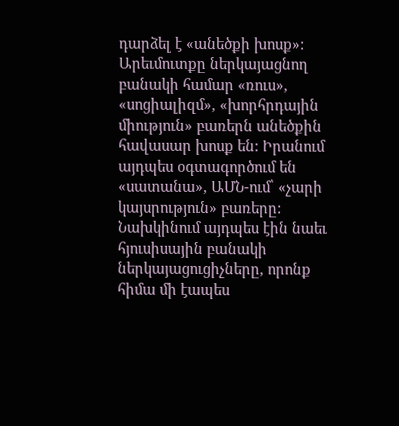դարձել է «անեծքի խոսք»: Արեւմուտքը ներկայացնող բանակի համար «ռուս», «սոցիալիզմ», «խորհրդային միություն» բառերն անեծքին հավասար խոսք են: Իրանում այդպես օգտագործում են «սատանա», ԱՄՆ-ում՝ «չարի կայսրություն» բառերը: Նախկինում այդպես էին նաեւ հյուսիսային բանակի ներկայացուցիչները, որոնք հիմա մի էապես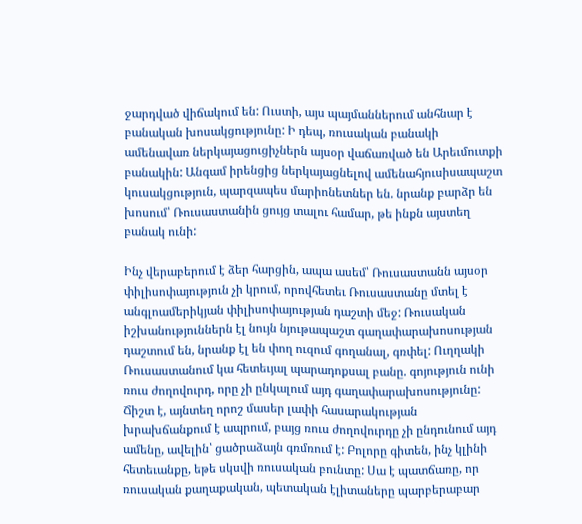ջարդված վիճակում են: Ուստի, այս պայմաններում անհնար է բանական խոսակցությունը: Ի դեպ, ռուսական բանակի ամենավառ ներկայացուցիչներն այսօր վաճառված են Արեւմուտքի բանակին: Անգամ իրենցից ներկայացնելով ամենահյուսիսապաշտ կուսակցություն, պարզապես մարիոնետներ են. նրանք բարձր են խոսում՝ Ռուսաստանին ցույց տալու համար, թե ինքն այստեղ բանակ ունի:

Ինչ վերաբերում է ձեր հարցին, ապա ասեմ՝ Ռուսաստանն այսօր փիլիսոփայություն չի կրում, որովհետեւ Ռուսաստանը մտել է անգլոամերիկյան փիլիսոփայության դաշտի մեջ: Ռուսական իշխանություններն էլ նույն նյութապաշտ գաղափարախոսության դաշտում են, նրանք էլ են փող ուզում գողանալ, գռփել: Ուղղակի Ռուսաստանում կա հետեւյալ պարադոքսալ բանը. գոյություն ունի ռուս ժողովուրդ, որը չի ընկալում այդ գաղափարախոսությունը: Ճիշտ է, այնտեղ որոշ մասեր լափի հասարակության խրախճանքում է ապրում, բայց ռուս ժողովուրդը չի ընդունում այդ ամենը, ավելին՝ ցածրաձայն գռմռում է: Բոլորը գիտեն, ինչ կլինի հետեւանքը, եթե սկսվի ռուսական բունտը: Սա է պատճառը, որ ռուսական քաղաքական, պետական էլիտաները պարբերաբար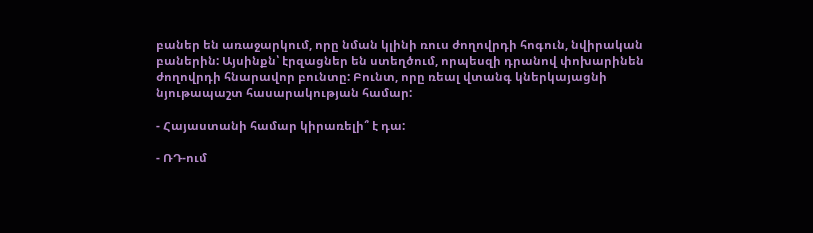բաներ են առաջարկում, որը նման կլինի ռուս ժողովրդի հոգուն, նվիրական բաներին: Այսինքն՝ էրզացներ են ստեղծում, որպեսզի դրանով փոխարինեն ժողովրդի հնարավոր բունտը: Բունտ, որը ռեալ վտանգ կներկայացնի նյութապաշտ հասարակության համար:

- Հայաստանի համար կիրառելի՞ է դա:

- ՌԴ-ում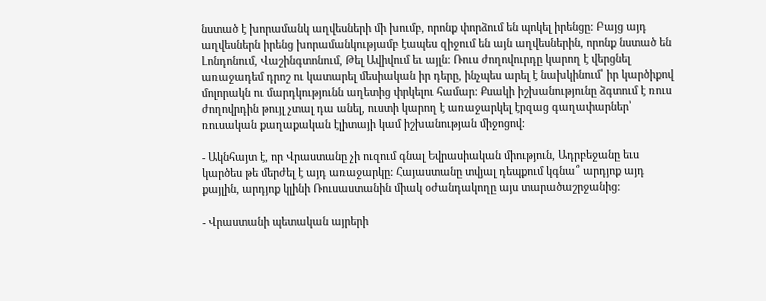նստած է խորամանկ աղվեսների մի խումբ, որոնք փորձում են պոկել իրենցը: Բայց այդ աղվեսներն իրենց խորամանկությամբ էապես զիջում են այն աղվեսներին, որոնք նստած են Լոնդոնում, Վաշինգտոնում, Թել Ավիվում եւ այլն: Ռուս ժողովուրդը կարող է վերցնել առաջադեմ դրոշ ու կատարել մեսիական իր դերը, ինչպես արել է նախկինում՝ իր կարծիքով մոլորակն ու մարդկությունն աղետից փրկելու համար: Քսակի իշխանությունը ձգտում է ռուս ժողովրդին թույլ չտալ դա անել, ուստի կարող է առաջարկել էրզաց գաղափարներ՝ ռուսական քաղաքական էլիտայի կամ իշխանության միջոցով:

- Ակնհայտ է, որ Վրաստանը չի ուզում գնալ Եվրասիական միություն, Ադրբեջանը եւս կարծես թե մերժել է այդ առաջարկը: Հայաստանը տվյալ դեպքում կգնա՞ արդյոք այդ քայլին, արդյոք կլինի Ռուսաստանին միակ օժանդակողը այս տարածաշրջանից:

- Վրաստանի պետական այրերի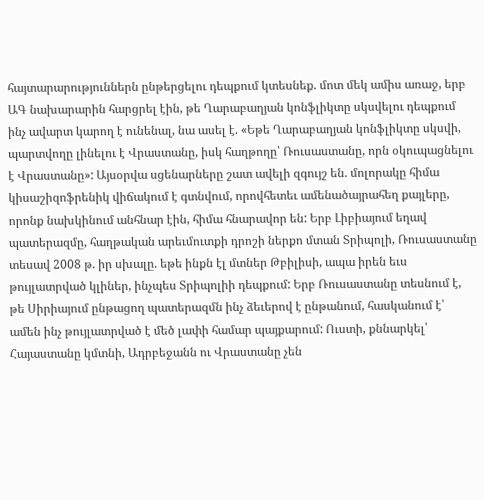հայտարարություններն ընթերցելու դեպքում կտեսնեք. մոտ մեկ ամիս առաջ, երբ ԱԳ նախարարին հարցրել էին, թե Ղարաբաղյան կոնֆլիկտը սկսվելու դեպքում ինչ ավարտ կարող է ունենալ, նա ասել է. «Եթե Ղարաբաղյան կոնֆլիկտը սկսվի, պարտվողը լինելու է Վրաստանը, իսկ հաղթողը՝ Ռուսաստանը, որն օկուպացնելու է Վրաստանը»: Այսօրվա սցենարները շատ ավելի զգույշ են. մոլորակը հիմա կիսաշիզոֆրենիկ վիճակում է գտնվում, որովհետեւ ամենածայրահեղ քայլերը, որոնք նախկինում անհնար էին, հիմա հնարավոր են: Երբ Լիբիայում եղավ պատերազմը, հաղթական արեւմուտքի դրոշի ներքո մտան Տրիպոլի, Ռուսաստանը տեսավ 2008 թ. իր սխալը. եթե ինքն էլ մտներ Թբիլիսի, ապա իրեն եւս թույլատրված կլիներ, ինչպես Տրիպոլիի դեպքում: Երբ Ռուսաստանը տեսնում է, թե Սիրիայում ընթացող պատերազմն ինչ ձեւերով է ընթանում, հասկանում է՝ ամեն ինչ թույլատրված է մեծ լափի համար պայքարում: Ուստի, քննարկել՝ Հայաստանը կմտնի, Ադրբեջանն ու Վրաստանը չեն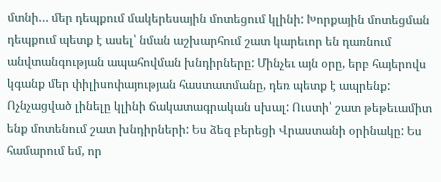մտնի… մեր դեպքում մակերեսային մոտեցում կլինի: Խորքային մոտեցման դեպքում պետք է ասել՝ նման աշխարհում շատ կարեւոր են դառնում անվտանգության ապահովման խնդիրները: Մինչեւ այն օրը, երբ հայերովս կգանք մեր փիլիսոփայության հաստատմանը, դեռ պետք է ապրենք: Ոչնչացված լինելը կլինի ճակատագրական սխալ: Ուստի՝ շատ թեթեւամիտ ենք մոտենում շատ խնդիրների: Ես ձեզ բերեցի Վրաստանի օրինակը: Ես համարում եմ, որ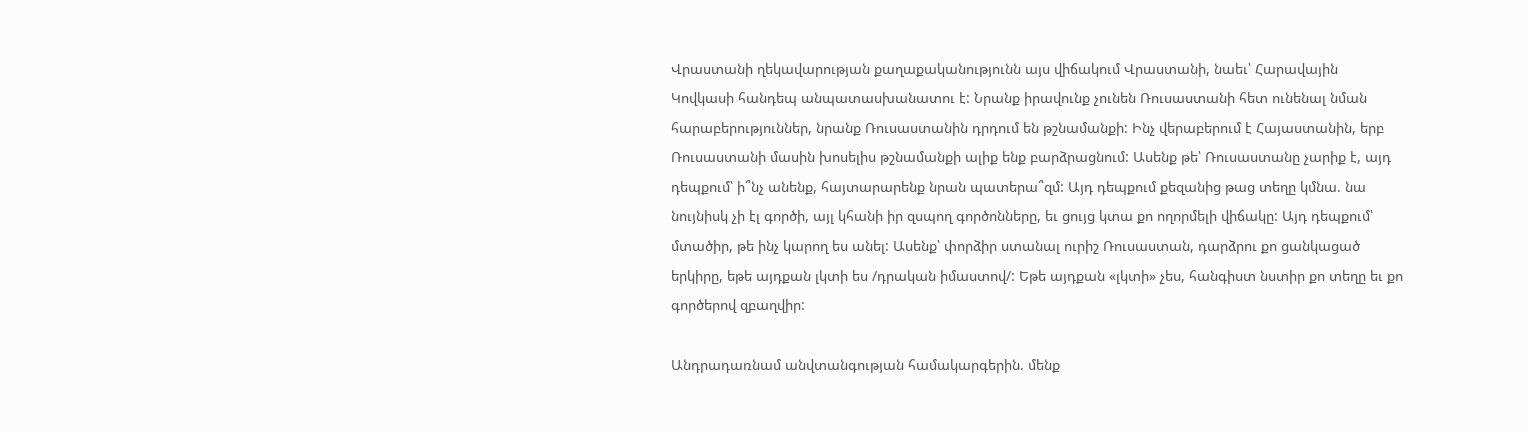Վրաստանի ղեկավարության քաղաքականությունն այս վիճակում Վրաստանի, նաեւ՝ Հարավային Կովկասի հանդեպ անպատասխանատու է: Նրանք իրավունք չունեն Ռուսաստանի հետ ունենալ նման հարաբերություններ, նրանք Ռուսաստանին դրդում են թշնամանքի: Ինչ վերաբերում է Հայաստանին, երբ Ռուսաստանի մասին խոսելիս թշնամանքի ալիք ենք բարձրացնում: Ասենք թե՝ Ռուսաստանը չարիք է, այդ դեպքում՝ ի՞նչ անենք, հայտարարենք նրան պատերա՞զմ: Այդ դեպքում քեզանից թաց տեղը կմնա. նա նույնիսկ չի էլ գործի, այլ կհանի իր զսպող գործոնները, եւ ցույց կտա քո ողորմելի վիճակը: Այդ դեպքում՝ մտածիր, թե ինչ կարող ես անել: Ասենք՝ փորձիր ստանալ ուրիշ Ռուսաստան, դարձրու քո ցանկացած երկիրը, եթե այդքան լկտի ես /դրական իմաստով/: Եթե այդքան «լկտի» չես, հանգիստ նստիր քո տեղը եւ քո գործերով զբաղվիր:

Անդրադառնամ անվտանգության համակարգերին. մենք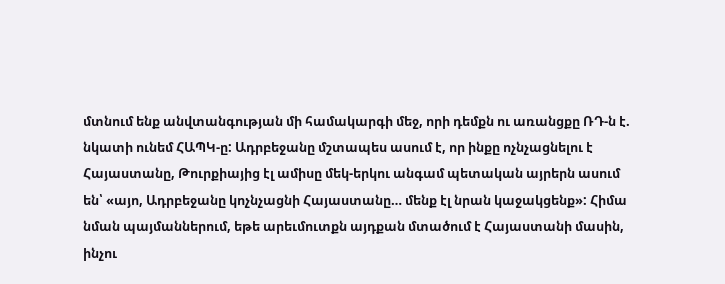մտնում ենք անվտանգության մի համակարգի մեջ, որի դեմքն ու առանցքը ՌԴ-ն է. նկատի ունեմ ՀԱՊԿ-ը: Ադրբեջանը մշտապես ասում է, որ ինքը ոչնչացնելու է Հայաստանը, Թուրքիայից էլ ամիսը մեկ-երկու անգամ պետական այրերն ասում են՝ «այո, Ադրբեջանը կոչնչացնի Հայաստանը… մենք էլ նրան կաջակցենք»: Հիմա նման պայմաններում, եթե արեւմուտքն այդքան մտածում է Հայաստանի մասին, ինչու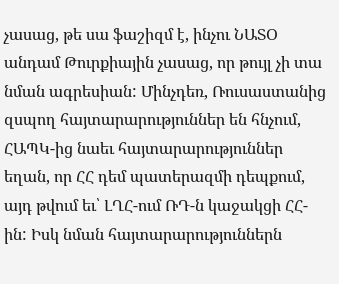չասաց, թե սա ֆաշիզմ է, ինչու ՆԱՏՕ անդամ Թուրքիային չասաց, որ թույլ չի տա նման ագրեսիան: Մինչդեռ, Ռուսաստանից զսպող հայտարարություններ են հնչում, ՀԱՊԿ-ից նաեւ հայտարարություններ եղան, որ ՀՀ դեմ պատերազմի դեպքում, այդ թվում եւ՝ ԼՂՀ-ում ՌԴ-ն կաջակցի ՀՀ-ին: Իսկ նման հայտարարություններն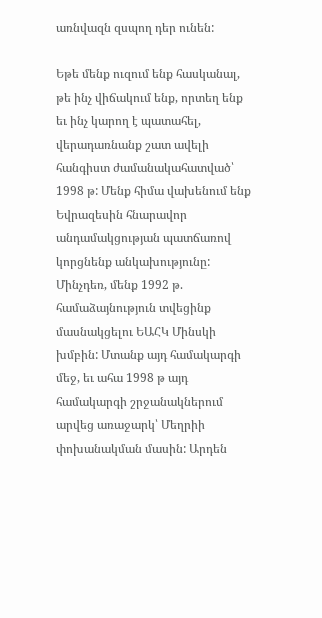առնվազն զսպող դեր ունեն:

Եթե մենք ուզում ենք հասկանալ, թե ինչ վիճակում ենք, որտեղ ենք եւ ինչ կարող է պատահել, վերադառնանք շատ ավելի հանգիստ ժամանակահատված՝ 1998 թ: Մենք հիմա վախենում ենք Եվրազեսին հնարավոր անդամակցության պատճառով կորցնենք անկախությունը: Մինչդեռ, մենք 1992 թ. համաձայնություն տվեցինք մասնակցելու ԵԱՀԿ Մինսկի խմբին: Մտանք այդ համակարգի մեջ, եւ ահա 1998 թ այդ համակարգի շրջանակներում արվեց առաջարկ՝ Մեղրիի փոխանակման մասին: Արդեն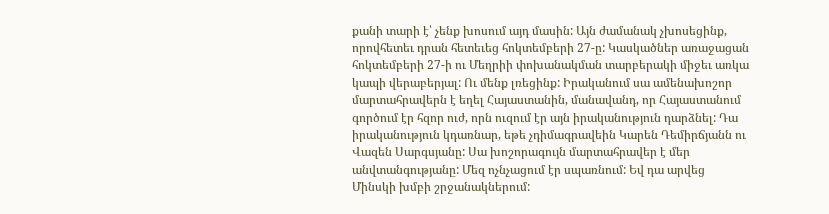քանի տարի է՝ չենք խոսում այդ մասին: Այն ժամանակ չխոսեցինք, որովհետեւ դրան հետեւեց հոկտեմբերի 27-ը: Կասկածներ առաջացան հոկտեմբերի 27-ի ու Մեղրիի փոխանակման տարբերակի միջեւ առկա կապի վերաբերյալ: Ու մենք լռեցինք: Իրականում սա ամենախոշոր մարտահրավերն է եղել Հայաստանին, մանավանդ, որ Հայաստանում գործում էր հզոր ուժ, որն ուզում էր այն իրականություն դարձնել: Դա իրականություն կդառնար, եթե չդիմագրավեին Կարեն Դեմիրճյանն ու Վազեն Սարգսյանը: Սա խոշորագույն մարտահրավեր է մեր անվտանգությանը: Մեզ ոչնչացում էր սպառնում: Եվ դա արվեց Մինսկի խմբի շրջանակներում: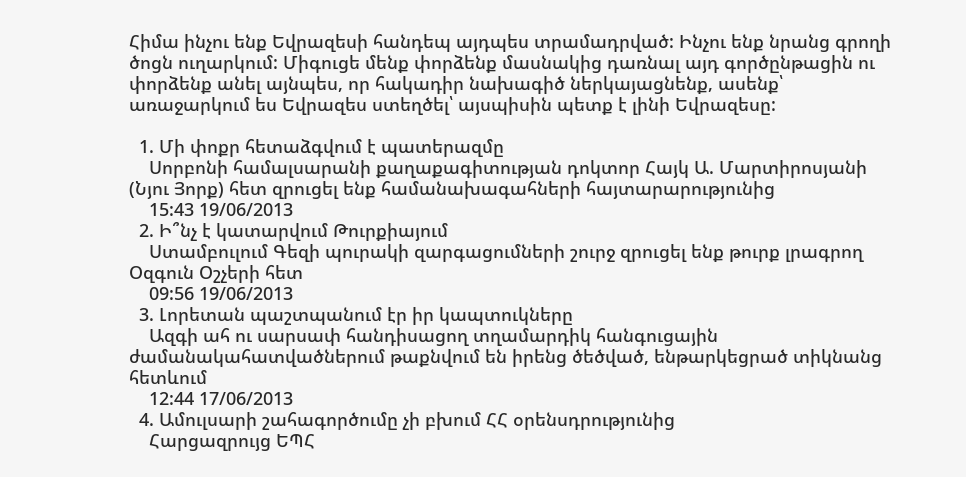Հիմա ինչու ենք Եվրազեսի հանդեպ այդպես տրամադրված: Ինչու ենք նրանց գրողի ծոցն ուղարկում: Միգուցե մենք փորձենք մասնակից դառնալ այդ գործընթացին ու փորձենք անել այնպես, որ հակադիր նախագիծ ներկայացնենք, ասենք՝ առաջարկում ես Եվրազես ստեղծել՝ այսպիսին պետք է լինի Եվրազեսը:

  1. Մի փոքր հետաձգվում է պատերազմը
    Սորբոնի համալսարանի քաղաքագիտության դոկտոր Հայկ Ա. Մարտիրոսյանի (Նյու Յորք) հետ զրուցել ենք համանախագահների հայտարարությունից
    15:43 19/06/2013
  2. Ի՞նչ է կատարվում Թուրքիայում
    Ստամբուլում Գեզի պուրակի զարգացումների շուրջ զրուցել ենք թուրք լրագրող Օզգուն Օշչերի հետ
    09:56 19/06/2013
  3. Լորետան պաշտպանում էր իր կապտուկները
    Ազգի ահ ու սարսափ հանդիսացող տղամարդիկ հանգուցային ժամանակահատվածներում թաքնվում են իրենց ծեծված, ենթարկեցրած տիկնանց հետևում
    12:44 17/06/2013
  4. Ամուլսարի շահագործումը չի բխում ՀՀ օրենսդրությունից
    Հարցազրույց ԵՊՀ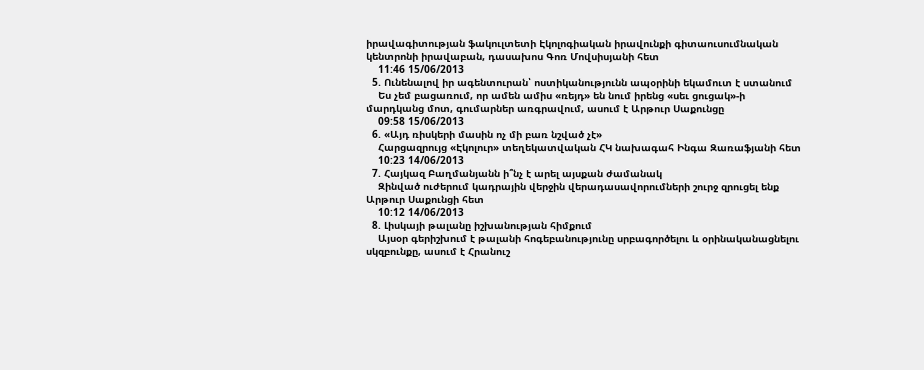իրավագիտության ֆակուլտետի Էկոլոգիական իրավունքի գիտաուսումնական կենտրոնի իրավաբան, դասախոս Գոռ Մովսիսյանի հետ
    11:46 15/06/2013
  5. Ունենալով իր ագենտուրան՝ ոստիկանությունն ապօրինի եկամուտ է ստանում
    Ես չեմ բացառում, որ ամեն ամիս «ռեյդ» են նում իրենց «սեւ ցուցակ»-ի մարդկանց մոտ, գումարներ առգրավում, ասում է Արթուր Սաքունցը
    09:58 15/06/2013
  6. «Այդ ռիսկերի մասին ոչ մի բառ նշված չէ»
    Հարցազրույց «Էկոլուր» տեղեկատվական ՀԿ նախագահ Ինգա Զառաֆյանի հետ
    10:23 14/06/2013
  7. Հայկազ Բաղմանյանն ի՞նչ է արել այսքան ժամանակ
    Զինված ուժերում կադրային վերջին վերադասավորումների շուրջ զրուցել ենք Արթուր Սաքունցի հետ
    10:12 14/06/2013
  8. Լիսկայի թալանը իշխանության հիմքում
    Այսօր գերիշխում է թալանի հոգեբանությունը սրբագործելու և օրինականացնելու սկզբունքը, ասում է Հրանուշ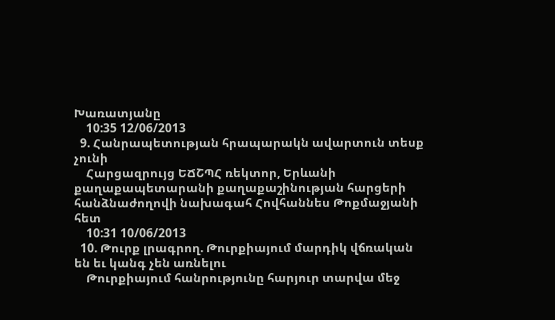Խառատյանը
    10:35 12/06/2013
  9. Հանրապետության հրապարակն ավարտուն տեսք չունի
    Հարցազրույց ԵՃՇՊՀ ռեկտոր, Երևանի քաղաքապետարանի քաղաքաշինության հարցերի հանձնաժողովի նախագահ Հովհաննես Թոքմաջյանի հետ
    10:31 10/06/2013
  10. Թուրք լրագրող. Թուրքիայում մարդիկ վճռական են եւ կանգ չեն առնելու
    Թուրքիայում հանրությունը հարյուր տարվա մեջ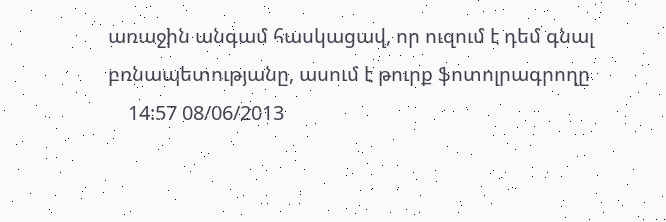առաջին անգամ հասկացավ, որ ուզում է դեմ գնալ բռնապետությանը, ասում է թուրք ֆոտոլրագրողը
    14:57 08/06/2013